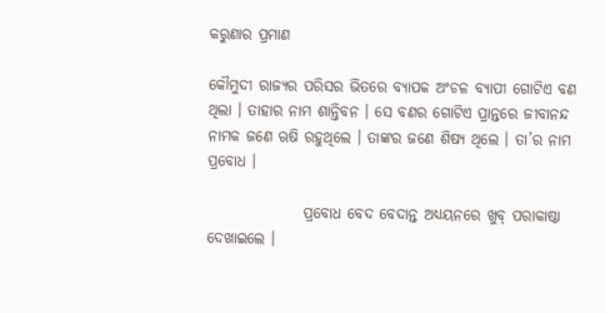କରୁଣାର ପ୍ରମାଣ

କୌମୁଦୀ ରାଜ୍ୟର ପରିସର ଭିତରେ ବ୍ୟାପକ ଅଂଚଳ ବ୍ୟାପୀ ଗୋଟିଏ ବଣ ଥିଲା । ତାହାର ନାମ ଶାନ୍ତିବନ । ସେ ବଣର ଗୋଟିଏ ପ୍ରାନ୍ତରେ ଜୀବାନନ୍ଦ ନାମକ ଜଣେ ଋଷି ରହୁଥିଲେ । ତାଙ୍କର ଜଣେ ଶିଷ୍ୟ ଥିଲେ । ତା’ର ନାମ ପ୍ରବୋଧ ।

                ପ୍ରବୋଧ ବେଦ ବେଦାନ୍ତ ଅଧ୍ୟୟନରେ ଖୁବ୍ ପରାକାଷ୍ଠା ଦେଖାଇଲେ ।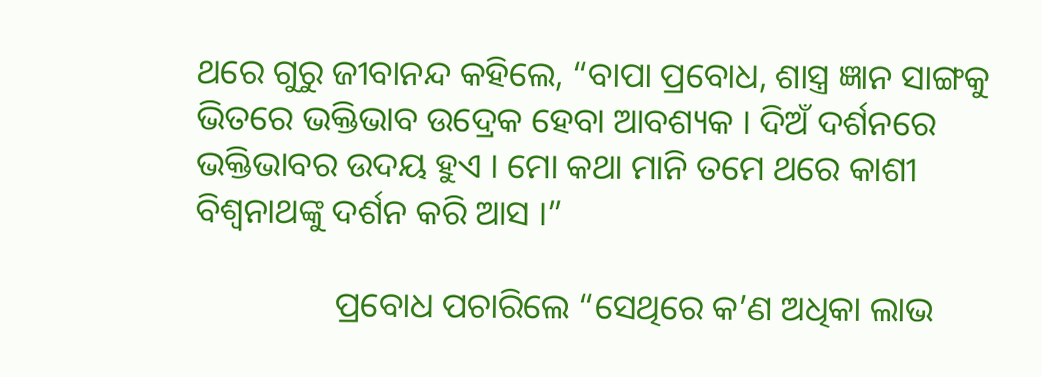ଥରେ ଗୁରୁ ଜୀବାନନ୍ଦ କହିଲେ, “ବାପା ପ୍ରବୋଧ, ଶାସ୍ତ୍ର ଜ୍ଞାନ ସାଙ୍ଗକୁ ଭିତରେ ଭକ୍ତିଭାବ ଉଦ୍ରେକ ହେବା ଆବଶ୍ୟକ । ଦିଅଁ ଦର୍ଶନରେ ଭକ୍ତିଭାବର ଉଦୟ ହୁଏ । ମୋ କଥା ମାନି ତମେ ଥରେ କାଶୀ ବିଶ୍ୱନାଥଙ୍କୁ ଦର୍ଶନ କରି ଆସ ।”

                ପ୍ରବୋଧ ପଚାରିଲେ “ସେଥିରେ କ’ଣ ଅଧିକା ଲାଭ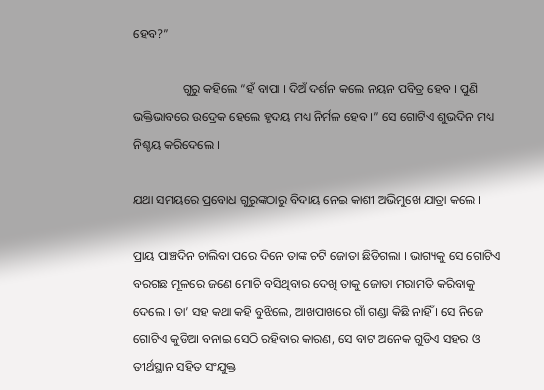ହେବ?”

                ଗୁରୁ କହିଲେ “ହଁ ବାପା । ଦିଅଁ ଦର୍ଶନ କଲେ ନୟନ ପବିତ୍ର ହେବ । ପୁଣି ଭକ୍ତିଭାବରେ ଉଦ୍ରେକ ହେଲେ ହୃଦୟ ମଧ୍ୟ ନିର୍ମଳ ହେବ ।” ସେ ଗୋଟିଏ ଶୁଭଦିନ ମଧ୍ୟ ନିଶ୍ଚୟ କରିଦେଲେ ।

ଯଥା ସମୟରେ ପ୍ରବୋଧ ଗୁରୁଙ୍କଠାରୁ ବିଦାୟ ନେଇ କାଶୀ ଅଭିମୁଖେ ଯାତ୍ରା କଲେ ।

ପ୍ରାୟ ପାଞ୍ଚଦିନ ଚାଲିବା ପରେ ଦିନେ ତାଙ୍କ ଚଟି ଜୋତା ଛିଡିଗଲା । ଭାଗ୍ୟକୁ ସେ ଗୋଟିଏ ବରଗଛ ମୂଳରେ ଜଣେ ମୋଚି ବସିଥିବାର ଦେଖି ତାକୁ ଜୋତା ମରାମତି କରିବାକୁ ଦେଲେ । ତା’ ସହ କଥା କହି ବୁଝିଲେ, ଆଖପାଖରେ ଗାଁ ଗଣ୍ଡା କିଛି ନାହିଁ । ସେ ନିଜେ ଗୋଟିଏ କୁଡିଆ ବନାଇ ସେଠି ରହିବାର କାରଣ, ସେ ବାଟ ଅନେକ ଗୁଡିଏ ସହର ଓ ତୀର୍ଥସ୍ଥାନ ସହିତ ସଂଯୁକ୍ତ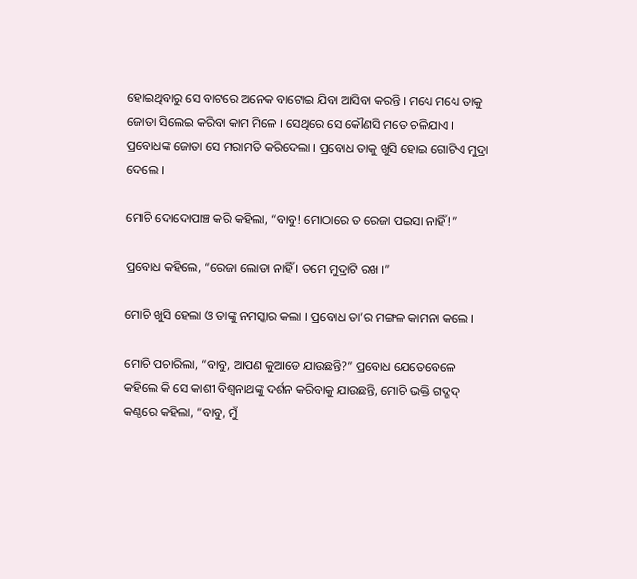ହୋଇଥିବାରୁ ସେ ବାଟରେ ଅନେକ ବାଟୋଇ ଯିବା ଆସିବା କରନ୍ତି । ମଧ୍ୟେ ମଧ୍ୟେ ତାକୁ ଜୋତା ସିଲେଇ କରିବା କାମ ମିଳେ । ସେଥିରେ ସେ କୌଣସି ମତେ ଚଳିଯାଏ । ପ୍ରବୋଧଙ୍କ ଜୋତା ସେ ମରାମତି କରିଦେଲା । ପ୍ରବୋଧ ତାକୁ ଖୁସି ହୋଇ ଗୋଟିଏ ମୁଦ୍ରା ଦେଲେ ।

ମୋଚି ଦୋଦୋପାଞ୍ଚ କରି କହିଲା, “ବାବୁ! ମୋଠାରେ ତ ରେଜା ପଇସା ନାହିଁ!”

ପ୍ରବୋଧ କହିଲେ, “ରେଜା ଲୋଡା ନାହିଁ । ତମେ ମୁଦ୍ରାଟି ରଖ ।”

ମୋଚି ଖୁସି ହେଲା ଓ ତାଙ୍କୁ ନମସ୍କାର କଲା । ପ୍ରବୋଧ ତା’ର ମଙ୍ଗଳ କାମନା କଲେ ।

ମୋଚି ପଚାରିଲା, “ବାବୁ, ଆପଣ କୁଆଡେ ଯାଉଛନ୍ତି?” ପ୍ରବୋଧ ଯେତେବେଳେ କହିଲେ କି ସେ କାଶୀ ବିଶ୍ୱନାଥଙ୍କୁ ଦର୍ଶନ କରିବାକୁ ଯାଉଛନ୍ତି, ମୋଚି ଭକ୍ତି ଗଦ୍ଗଦ୍ କଣ୍ଠରେ କହିଲା, “ବାବୁ, ମୁଁ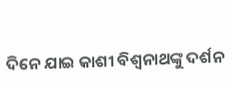ଦିନେ ଯାଇ କାଶୀ ବିଶ୍ୱନାଥଙ୍କୁ ଦର୍ଶନ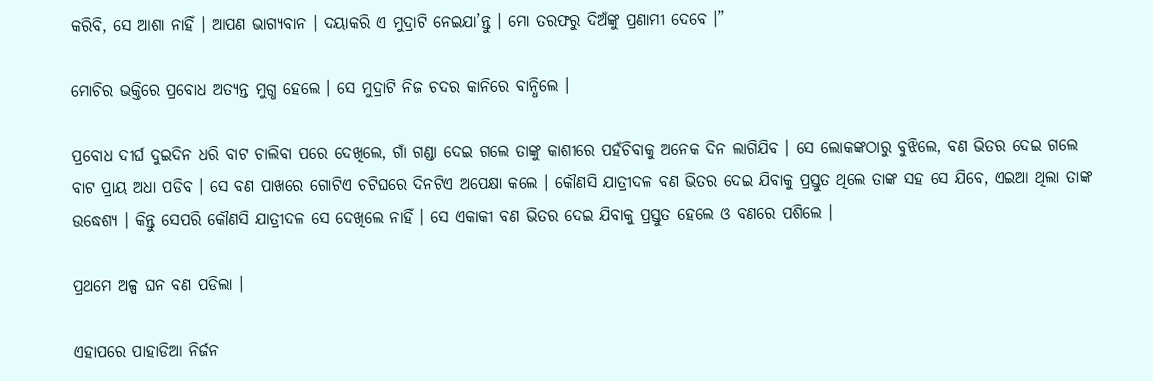କରିବି, ସେ ଆଶା ନାହିଁ । ଆପଣ ଭାଗ୍ୟବାନ । ଦୟାକରି ଏ ମୁଦ୍ରାଟି ନେଇଯା’ନ୍ତୁ । ମୋ ତରଫରୁ ଦିଅଁଙ୍କୁ ପ୍ରଣାମୀ ଦେବେ ।”

ମୋଚିର ଭକ୍ତିରେ ପ୍ରବୋଧ ଅତ୍ୟନ୍ତ ମୁଗ୍ଧ ହେଲେ । ସେ ମୁଦ୍ରାଟି ନିଜ ଚଦର କାନିରେ ବାନ୍ଧିଲେ ।

ପ୍ରବୋଧ ଦୀର୍ଘ ଦୁଇଦିନ ଧରି ବାଟ ଚାଲିବା ପରେ ଦେଖିଲେ, ଗାଁ ଗଣ୍ଡା ଦେଇ ଗଲେ ତାଙ୍କୁ କାଶୀରେ ପହଁଚିବାକୁ ଅନେକ ଦିନ ଲାଗିଯିବ । ସେ ଲୋକଙ୍କଠାରୁ ବୁଝିଲେ, ବଣ ଭିତର ଦେଇ ଗଲେ ବାଟ ପ୍ରାୟ ଅଧା ପଡିବ । ସେ ବଣ ପାଖରେ ଗୋଟିଏ ଚଟିଘରେ ଦିନଟିଏ ଅପେକ୍ଷା କଲେ । କୌଣସି ଯାତ୍ରୀଦଳ ବଣ ଭିତର ଦେଇ ଯିବାକୁ ପ୍ରସ୍ତୁତ ଥିଲେ ତାଙ୍କ ସହ ସେ ଯିବେ, ଏଇଆ ଥିଲା ତାଙ୍କ ଉଦ୍ଧେଶ୍ୟ । କିନ୍ତୁ ସେପରି କୌଣସି ଯାତ୍ରୀଦଳ ସେ ଦେଖିଲେ ନାହିଁ । ସେ ଏକାକୀ ବଣ ଭିତର ଦେଇ ଯିବାକୁ ପ୍ରସ୍ତୁତ ହେଲେ ଓ ବଣରେ ପଶିଲେ ।

ପ୍ରଥମେ ଅଳ୍ପ ଘନ ବଣ ପଡିଲା ।

ଏହାପରେ ପାହାଡିଆ ନିର୍ଜନ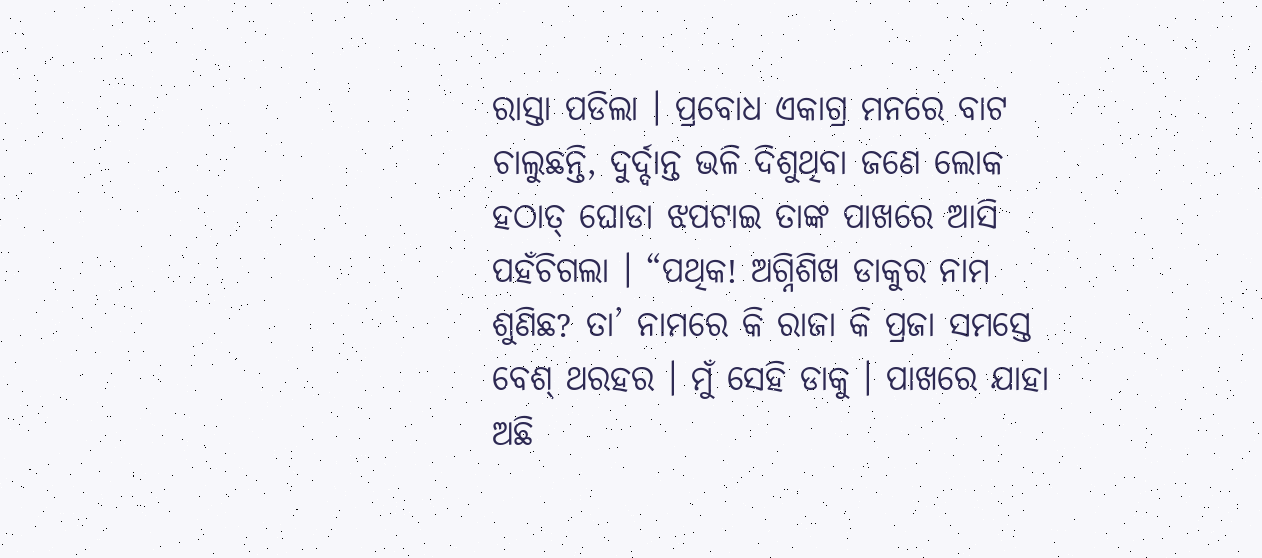ରାସ୍ତା ପଡିଲା । ପ୍ରବୋଧ ଏକାଗ୍ର ମନରେ ବାଟ ଚାଲୁଛନ୍ତି, ଦୁର୍ଦ୍ଦାନ୍ତ ଭଳି ଦିଶୁଥିବା ଜଣେ ଲୋକ ହଠାତ୍ ଘୋଡା ଝପଟାଇ ତାଙ୍କ ପାଖରେ ଆସି ପହଁଚିଗଲା । “ପଥିକ! ଅଗ୍ନିଶିଖ ଡାକୁର ନାମ ଶୁଣିଛ? ତା’ ନାମରେ କି ରାଜା କି ପ୍ରଜା ସମସ୍ତେ ବେଶ୍ ଥରହର । ମୁଁ ସେହି ଡାକୁ । ପାଖରେ ଯାହା ଅଛି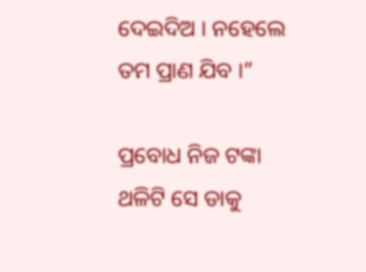ଦେଇଦିଅ । ନହେଲେ ତମ ପ୍ରାଣ ଯିବ ।”

ପ୍ରବୋଧ ନିଜ ଟଙ୍କା ଥଳିଟି ସେ ଡାକୁ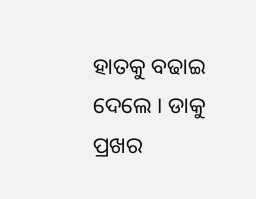ହାତକୁ ବଢାଇ ଦେଲେ । ଡାକୁ ପ୍ରଖର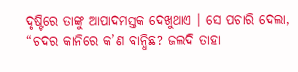ଦୃଷ୍ଟିରେ ତାଙ୍କୁ ଆପାଦମସ୍ତକ ଦେଖୁଥାଏ । ସେ ପଚାରି ଦେଲା, “ଚଦର କାନିରେ କ’ଣ ବାନ୍ଧିଛ? ଜଲଦି ତାହା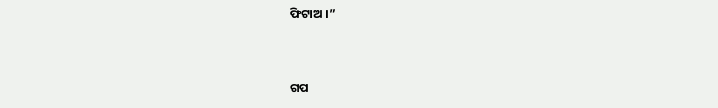ଫିଟାଅ ।”


ଗପ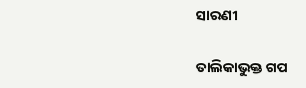ସାରଣୀ

ତାଲିକାଭୁକ୍ତ ଗପ